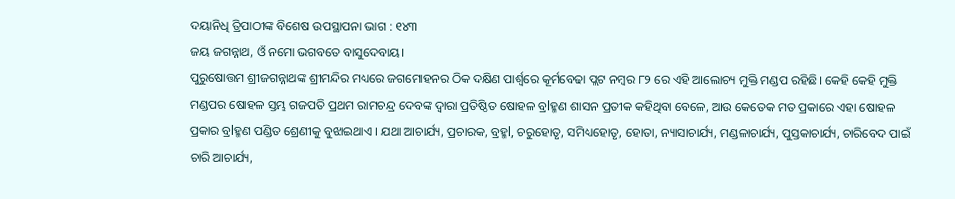ଦୟାନିଧି ତ୍ରିପାଠୀଙ୍କ ବିଶେଷ ଉପସ୍ଥାପନା ଭାଗ : ୧୪୩
ଜୟ ଜଗନ୍ନାଥ, ଓଁ ନମୋ ଭଗବତେ ବାସୁଦେବାୟ।
ପୁରୁଷୋତ୍ତମ ଶ୍ରୀଜଗନ୍ନାଥଙ୍କ ଶ୍ରୀମନ୍ଦିର ମଧ୍ୟରେ ଜଗମୋହନର ଠିକ ଦକ୍ଷିଣ ପାର୍ଶ୍ଵରେ କୂର୍ମବେଢା ପ୍ଲଟ ନମ୍ବର ୮୨ ରେ ଏହି ଆଲୋଚ୍ୟ ମୁକ୍ତି ମଣ୍ଡପ ରହିଛି। କେହି କେହି ମୁକ୍ତି ମଣ୍ଡପର ଷୋହଳ ସ୍ତମ୍ଭ ଗଜପତି ପ୍ରଥମ ରାମଚନ୍ଦ୍ର ଦେବଙ୍କ ଦ୍ୱାରା ପ୍ରତିଷ୍ଠିତ ଷୋହଳ ବ୍ରlହ୍ମଣ ଶାସନ ପ୍ରତୀକ କହିଥିବା ବେଳେ, ଆଉ କେତେକ ମତ ପ୍ରକାରେ ଏହା ଷୋହଳ ପ୍ରକାର ବ୍ରlହ୍ମଣ ପଣ୍ଡିତ ଶ୍ରେଣୀକୁ ବୁଝାଇଥାଏ । ଯଥା ଆଚାର୍ଯ୍ୟ, ପ୍ରଚାରକ, ବ୍ରହ୍ମl, ଚରୁହୋତୃ, ସମିଧ୍ୟହୋତୃ, ହୋତା, ନ୍ୟାସାଚାର୍ଯ୍ୟ, ମଣ୍ଡଳାଚାର୍ଯ୍ୟ, ପୁସ୍ତକାଚାର୍ଯ୍ୟ, ଚାରିବେଦ ପାଇଁ ଚାରି ଆଚାର୍ଯ୍ୟ,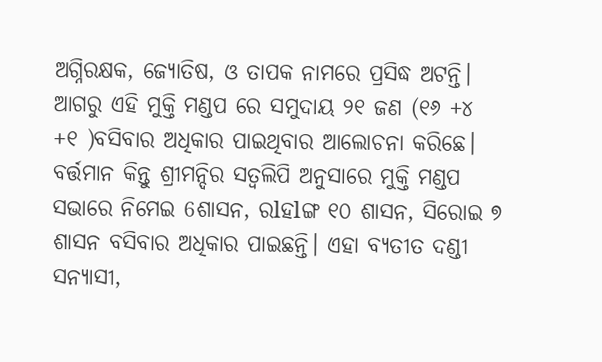ଅଗ୍ନିରକ୍ଷକ, ଜ୍ୟୋତିଷ, ଓ ତାପକ ନାମରେ ପ୍ରସିଦ୍ଧ ଅଟନ୍ତି। ଆଗରୁ ଏହି ମୁକ୍ତି ମଣ୍ଡପ ରେ ସମୁଦାୟ ୨୧ ଜଣ (୧୬ +୪ +୧ )ବସିବାର ଅଧିକାର ପାଇଥିବାର ଆଲୋଚନା କରିଛେ। ବର୍ତ୍ତମାନ କିନ୍ତୁ ଶ୍ରୀମନ୍ଦିର ସତ୍ୱଲିପି ଅନୁସାରେ ମୁକ୍ତି ମଣ୍ଡପ ସଭାରେ ନିମେଇ 6ଶାସନ, ରlହlଙ୍ଗ ୧୦ ଶାସନ, ସିରୋଇ ୭ ଶାସନ ବସିବାର ଅଧିକାର ପାଇଛନ୍ତି। ଏହା ବ୍ୟତୀତ ଦଣ୍ଡୀ ସନ୍ୟାସୀ,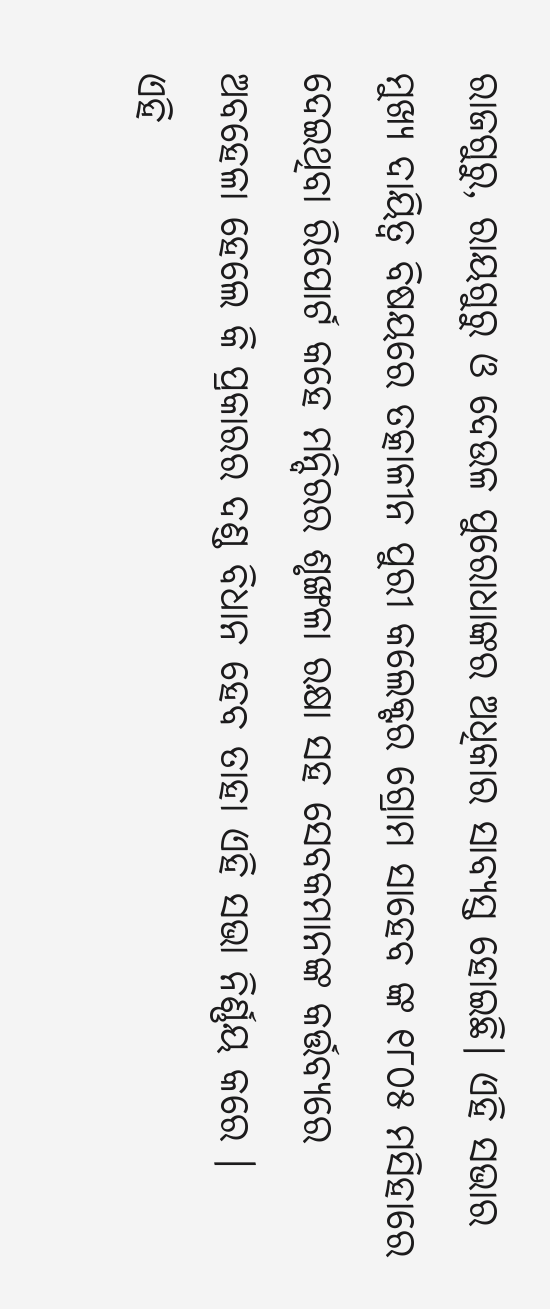ରାଜଗୁରୁ, ରାୟଗୁରୁ ଓ ଦେଉଳ ପୁରୋଧାଙ୍କର ଅଧିକାର ସାବ୍ୟସ୍ତ ହୋଇଛି। ଏହି ସଭାର ମୁଖ୍ୟ ଦାୟିତ୍ୱ ବିଷୟରେ ତତ୍କାଳୀନ ପୁରୀ କଲେକ୍ଟର ଗ୍ରୋମ ସାହେବ ଙ୍କ ୧୮୦୫ ମସିହାରେ ଦେଇଥିବା ରିପୋର୍ଟ କହେ ମନ୍ଦିରର ଶୃଙ୍ଖଳା ରକ୍ଷା ସହ ସେବକମାନଙ୍କ କର୍ତ୍ତବ୍ୟରେ ଅବହେଳା ହେଲେ କି ପ୍ରକାରର ଦଣ୍ଡ ବିଧାନ ହେବ ତାହା ଏହି ସଭା ନିର୍ଣ୍ଣୟ କରେ ।
ଏହି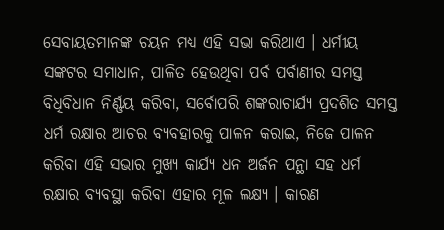ସେବାୟତମାନଙ୍କ ଚୟନ ମଧ୍ୟ ଏହି ସଭା କରିଥାଏ । ଧର୍ମୀୟ ସଙ୍କଟର ସମାଧାନ, ପାଳିତ ହେଉଥିବା ପର୍ବ ପର୍ବାଣୀର ସମସ୍ତ ବିଧିବିଧାନ ନିର୍ଣ୍ଣୟ କରିବା, ସର୍ବୋପରି ଶଙ୍କରାଚାର୍ଯ୍ୟ ପ୍ରଦଶିତ ସମସ୍ତ ଧର୍ମ ରକ୍ଷାର ଆଚର ବ୍ୟବହାରକୁ ପାଳନ କରାଇ, ନିଜେ ପାଳନ କରିବା ଏହି ସଭାର ମୁଖ୍ୟ କାର୍ଯ୍ୟ ଧନ ଅର୍ଜନ ପନ୍ଥା ସହ ଧର୍ମ ରକ୍ଷାର ବ୍ୟବସ୍ଥା କରିବା ଏହାର ମୂଳ ଲକ୍ଷ୍ୟ । କାରଣ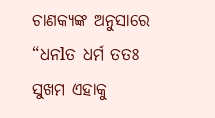ଚାଣକ୍ୟଙ୍କ ଅନୁସାରେ “ଧନlତ ଧର୍ମ ତତଃ ସୁଖମ ଏହାକୁ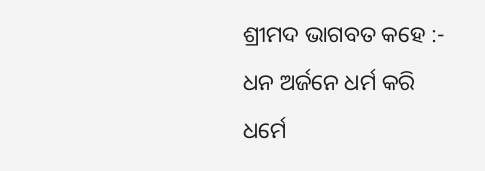ଶ୍ରୀମଦ ଭାଗବତ କହେ :-
ଧନ ଅର୍ଜନେ ଧର୍ମ କରି
ଧର୍ମେ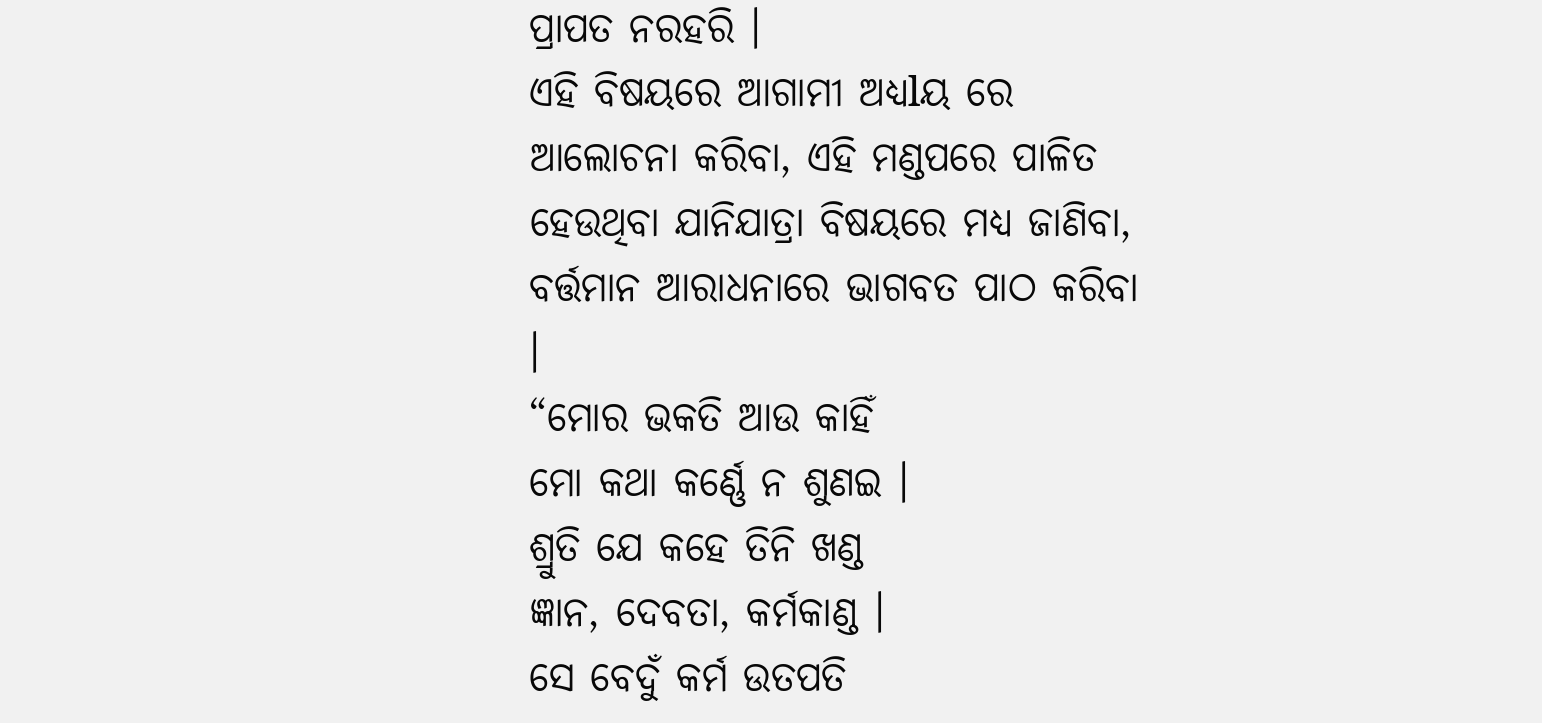ପ୍ରାପତ ନରହରି ।
ଏହି ବିଷୟରେ ଆଗାମୀ ଅଧ୍ୟlୟ ରେ ଆଲୋଚନା କରିବା, ଏହି ମଣ୍ଡପରେ ପାଳିତ ହେଉଥିବା ଯାନିଯାତ୍ରା ବିଷୟରେ ମଧ୍ୟ ଜାଣିବା, ବର୍ତ୍ତମାନ ଆରାଧନାରେ ଭାଗବତ ପାଠ କରିବା ।
“ମୋର ଭକତି ଆଉ କାହିଁ
ମୋ କଥା କର୍ଣ୍ଣେ ନ ଶୁଣଇ ।
ଶ୍ରୁତି ଯେ କହେ ତିନି ଖଣ୍ଡ
ଜ୍ଞାନ, ଦେବତା, କର୍ମକାଣ୍ଡ ।
ସେ ବେଦୁଁ କର୍ମ ଉତପତି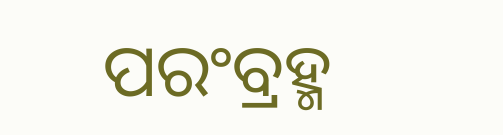ପରଂବ୍ରହ୍ମ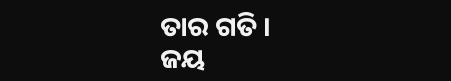ତାର ଗତି ।
ଜୟ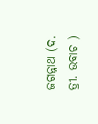ଜଗନ୍ନାଥ (ଦ. ତ୍ରୀ. ଉବାଚ )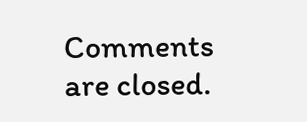Comments are closed.